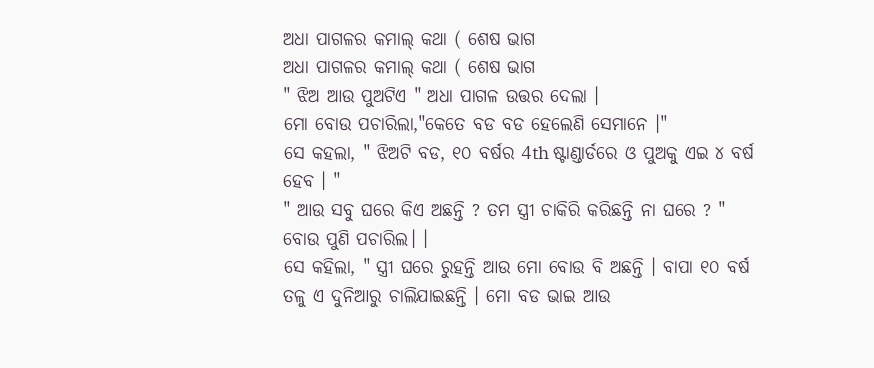ଅଧା ପାଗଳର କମାଲ୍ କଥା ( ଶେଷ ଭାଗ
ଅଧା ପାଗଳର କମାଲ୍ କଥା ( ଶେଷ ଭାଗ
" ଝିଅ ଆଉ ପୁଅଟିଏ " ଅଧା ପାଗଳ ଉତ୍ତର ଦେଲା ।
ମୋ ବୋଉ ପଚାରିଲା,"କେତେ ବଡ ବଡ ହେଲେଣି ସେମାନେ ।"
ସେ କହଲା, " ଝିଅଟି ବଡ, ୧୦ ବର୍ଷର 4th ଷ୍ଟାଣ୍ଡାର୍ଡରେ ଓ ପୁଅକୁ ଏଇ ୪ ବର୍ଷ ହେବ । "
" ଆଉ ସବୁ ଘରେ କିଏ ଅଛନ୍ତି ? ତମ ସ୍ତ୍ରୀ ଚାକିରି କରିଛନ୍ତି ନା ଘରେ ? " ବୋଉ ପୁଣି ପଚାରିଲ। ।
ସେ କହିଲା, " ସ୍ତ୍ରୀ ଘରେ ରୁହନ୍ତି ଆଉ ମୋ ବୋଉ ବି ଅଛନ୍ତି । ବାପା ୧୦ ବର୍ଷ ତଳୁ ଏ ଦୁନିଆରୁ ଚାଲିଯାଇଛନ୍ତି । ମୋ ବଡ ଭାଇ ଆଉ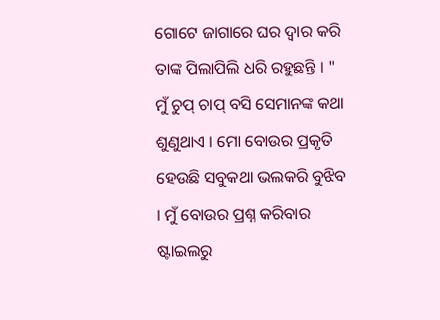ଗୋଟେ ଜାଗାରେ ଘର ଦ୍ୱାର କରି ତାଙ୍କ ପିଲାପିଲି ଧରି ରହୁଛନ୍ତି । "
ମୁଁ ଚୁପ୍ ଚାପ୍ ବସି ସେମାନଙ୍କ କଥା ଶୁଣୁଥାଏ । ମୋ ବୋଉର ପ୍ରକୃତି ହେଉଛି ସବୁକଥା ଭଲକରି ବୁଝିବ । ମୁଁ ବୋଉର ପ୍ରଶ୍ନ କରିବାର ଷ୍ଟାଇଲରୁ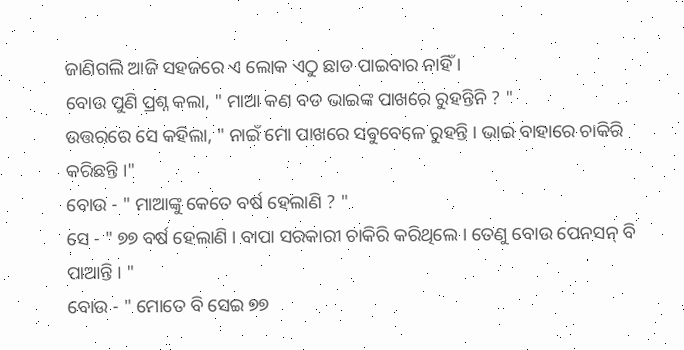ଜାଣିଗଲି ଆଜି ସହଜରେ ଏ ଲୋକ ଏଠୁ ଛାଡ ପାଇବାର ନାହିଁ ।
ବୋଉ ପୁଣି ପ୍ରଶ୍ନ କଲା, " ମାଆ କଣ ବଡ ଭାଇଙ୍କ ପାଖରେ ରୁହନ୍ତିନି ? "
ଉତ୍ତରରେ ସେ କହିଲା, " ନାଇଁ ମୋ ପାଖରେ ସବୁବେଳେ ରୁହନ୍ତି । ଭାଇ ବାହାରେ ଚାକିରି କରିଛନ୍ତି ।"
ବୋଉ - " ମାଆଙ୍କୁ କେତେ ବର୍ଷ ହେଲାଣି ? "
ସେ - " ୭୭ ବର୍ଷ ହେଲାଣି । ବାପା ସରକାରୀ ଚାକିରି କରିଥିଲେ । ତେଣୁ ବୋଉ ପେନସନ୍ ବି ପାଆନ୍ତି । "
ବୋଉ - " ମୋତେ ବି ସେଇ ୭୭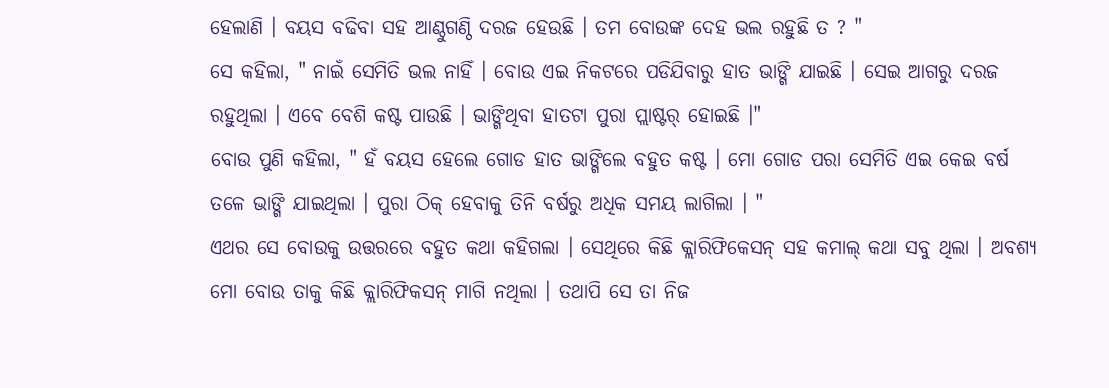ହେଲାଣି । ବୟସ ବଢିବା ସହ ଆଣ୍ଠୁଗଣ୍ଠି ଦରଜ ହେଉଛି । ତମ ବୋଉଙ୍କ ଦେହ ଭଲ ରହୁଛି ତ ? "
ସେ କହିଲା, " ନାଇଁ ସେମିତି ଭଲ ନାହିଁ । ବୋଉ ଏଇ ନିକଟରେ ପଡିଯିବାରୁ ହାତ ଭାଙ୍ଗି ଯାଇଛି । ସେଇ ଆଗରୁ ଦରଜ ରହୁଥିଲା । ଏବେ ବେଶି କଷ୍ଟ ପାଉଛି । ଭାଙ୍ଗିଥିବା ହାତଟା ପୁରା ପ୍ଲାଷ୍ଟର୍ ହୋଇଛି ।"
ବୋଉ ପୁଣି କହିଲା, " ହଁ ବୟସ ହେଲେ ଗୋଡ ହାତ ଭାଙ୍ଗିଲେ ବହୁତ କଷ୍ଟ । ମୋ ଗୋଡ ପରା ସେମିତି ଏଇ କେଇ ବର୍ଷ ତଳେ ଭାଙ୍ଗି ଯାଇଥିଲା । ପୁରା ଠିକ୍ ହେବାକୁ ତିନି ବର୍ଷରୁ ଅଧିକ ସମୟ ଲାଗିଲା । "
ଏଥର ସେ ବୋଉକୁ ଉତ୍ତରରେ ବହୁତ କଥା କହିଗଲା । ସେଥିରେ କିଛି କ୍ଲାରିଫିକେସନ୍ ସହ କମାଲ୍ କଥା ସବୁ ଥିଲା । ଅବଶ୍ୟ ମୋ ବୋଉ ତାକୁ କିଛି କ୍ଲାରିଫିକସନ୍ ମାଗି ନଥିଲା । ତଥାପି ସେ ତା ନିଜ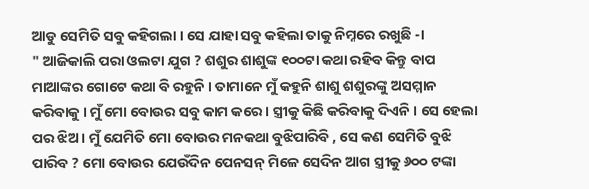ଆଡୁ ସେମିତି ସବୁ କହିଗଲା । ସେ ଯାହା ସବୁ କହିଲା ତାକୁ ନିମ୍ନରେ ରଖୁଛି -।
" ଆଜିକାଲି ପରା ଓଲଟା ଯୁଗ ? ଶଶୁର ଶାଶୁଙ୍କ ୧୦୦ଟା କଥା ରହିବ କିନ୍ତୁ ବାପ ମାଆଙ୍କର ଗୋଟେ କଥା ବି ରହୁନି । ତାମାନେ ମୁଁ କହୁନି ଶାଶୁ ଶଶୁରଙ୍କୁ ଅସମ୍ମାନ କରିବାକୁ । ମୁଁ ମୋ ବୋଉର ସବୁ କାମ କରେ । ସ୍ତ୍ରୀକୁ କିଛି କରିବାକୁ ଦିଏନି । ସେ ହେଲା ପର ଝିଅ । ମୁଁ ଯେମିତି ମୋ ବୋଉର ମନକଥା ବୁଝିପାରିବି , ସେ କଣ ସେମିତି ବୁଝି ପାରିବ ? ମୋ ବୋଉର ଯେଉଁଦିନ ପେନସନ୍ ମିଳେ ସେଦିନ ଆଗ ସ୍ତ୍ରୀକୁ ୬୦୦ ଟଙ୍କା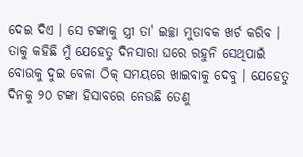ଦେଇ ଦିଏ । ସେ ଟଙ୍କାକୁ ସ୍ତ୍ରୀ ତା' ଇଚ୍ଛା ମୁତାବକ ଖର୍ଚ କରିବ । ତାକୁ କହିଛି ମୁଁ ଯେହେତୁ ଦିନସାରା ଘରେ ରହୁନି ସେଥିପାଇଁ ବୋଉକୁ ଦୁଇ ବେଳା ଠିକ୍ ସମୟରେ ଖାଇବାକୁ ଦେବୁ । ଯେହେତୁ ଦିନକୁ ୨୦ ଟଙ୍କା ହିସାବରେ ନେଉଛି ତେଣୁ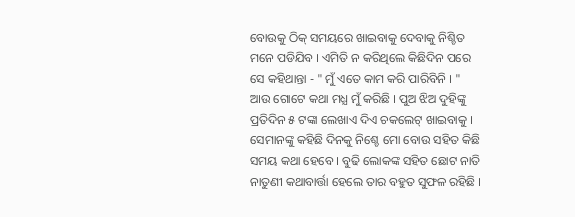ବୋଉକୁ ଠିକ୍ ସମୟରେ ଖାଇବାକୁ ଦେବାକୁ ନିଶ୍ଚିତ ମନେ ପଡିଯିବ । ଏମିତି ନ କରିଥିଲେ କିଛିଦିନ ପରେ ସେ କହିଥାନ୍ତା - " ମୁଁ ଏତେ କାମ କରି ପାରିବିନି । " ଆଉ ଗୋଟେ କଥା ମଧ୍ଯ ମୁଁ କରିଛି । ପୁଅ ଝିଅ ଦୁହିଙ୍କୁ ପ୍ରତିଦିନ ୫ ଟଙ୍କା ଲେଖାଏ ଦିଏ ଚକଲେଟ୍ ଖାଇବାକୁ । ସେମାନଙ୍କୁ କହିଛି ଦିନକୁ ନିଶ୍ଚେ ମୋ ବୋଉ ସହିତ କିଛି ସମୟ କଥା ହେବେ । ବୁଢି ଲୋକଙ୍କ ସହିତ ଛୋଟ ନାତି ନାତୁଣୀ କଥାବାର୍ତ୍ତା ହେଲେ ତାର ବହୁତ ସୁଫଳ ରହିଛି ।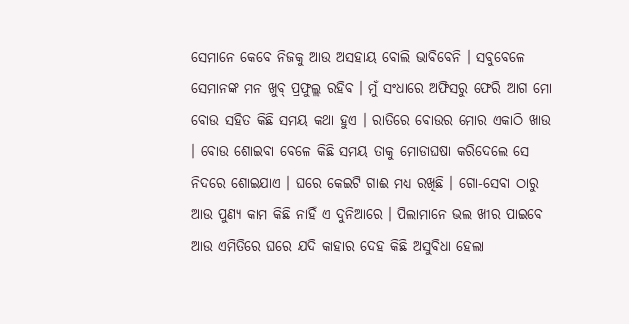ସେମାନେ କେବେ ନିଜକୁ ଆଉ ଅସହାୟ ବୋଲି ଭାବିବେନି । ସବୁବେଳେ ସେମାନଙ୍କ ମନ ଖୁବ୍ ପ୍ରଫୁଲ୍ଲ ରହିବ । ମୁଁ ସଂଧାରେ ଅଫିସରୁ ଫେରି ଆଗ ମୋ ବୋଉ ସହିତ କିଛି ସମୟ କଥା ହୁଏ । ରାତିରେ ବୋଉର ମୋର ଏକାଠି ଖାଉ । ବୋଉ ଶୋଇବା ବେଳେ କିଛି ସମୟ ତାକୁ ମୋଡାଘଷା କରିଦେଲେ ସେ ନିଦରେ ଶୋଇଯାଏ । ଘରେ କେଇଟି ଗାଈ ମଧ୍ୟ ରଖିଛି । ଗୋ-ସେବା ଠାରୁ ଆଉ ପୁଣ୍ୟ କାମ କିଛି ନାହିଁ ଏ ଦୁନିଆରେ । ପିଲାମାନେ ଭଲ ଖୀର ପାଇବେ ଆଉ ଏମିତିରେ ଘରେ ଯଦି କାହାର ଦେହ କିଛି ଅସୁବିଧା ହେଲା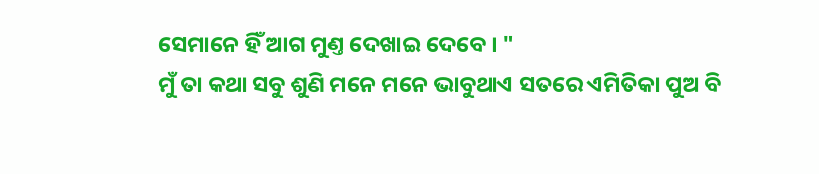ସେମାନେ ହିଁ ଆଗ ମୁଣ୍ତ ଦେଖାଇ ଦେବେ । "
ମୁଁ ତା କଥା ସବୁ ଶୁଣି ମନେ ମନେ ଭାବୁଥାଏ ସତରେ ଏମିତିକା ପୁଅ ବି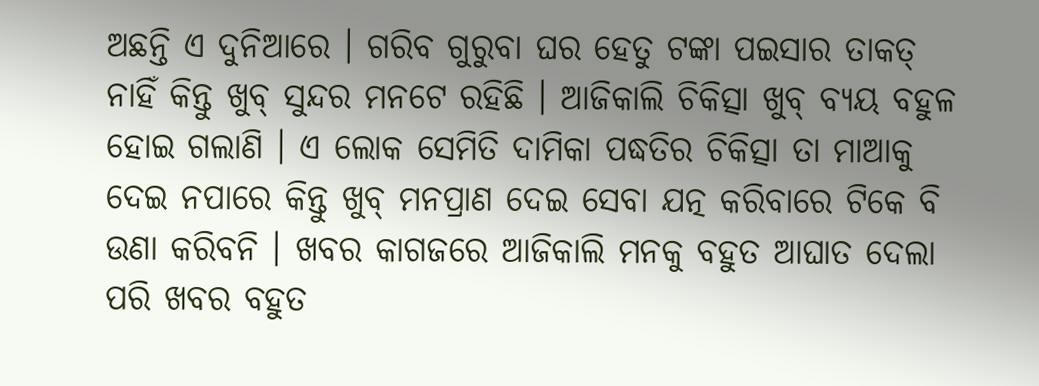ଅଛନ୍ତି ଏ ଦୁନିଆରେ । ଗରିବ ଗୁରୁବା ଘର ହେତୁ ଟଙ୍କା ପଇସାର ତାକତ୍ ନାହିଁ କିନ୍ତୁ ଖୁବ୍ ସୁନ୍ଦର ମନଟେ ରହିଛି । ଆଜିକାଲି ଚିକିତ୍ସା ଖୁବ୍ ବ୍ୟୟ ବହୁଳ ହୋଇ ଗଲାଣି । ଏ ଲୋକ ସେମିତି ଦାମିକା ପଦ୍ଧତିର ଚିକିତ୍ସା ତା ମାଆକୁ ଦେଇ ନପାରେ କିନ୍ତୁ ଖୁବ୍ ମନପ୍ରାଣ ଦେଇ ସେବା ଯତ୍ନ କରିବାରେ ଟିକେ ବି ଉଣା କରିବନି । ଖବର କାଗଜରେ ଆଜିକାଲି ମନକୁ ବହୁତ ଆଘାତ ଦେଲା ପରି ଖବର ବହୁତ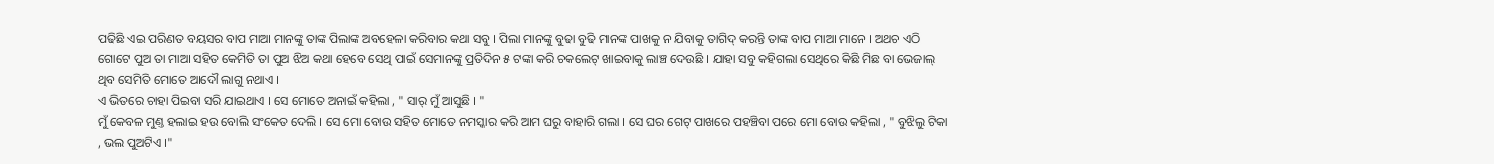ପଢିଛି ଏଇ ପରିଣତ ବୟସର ବାପ ମାଆ ମାନଙ୍କୁ ତାଙ୍କ ପିଲାଙ୍କ ଅବହେଳା କରିବାର କଥା ସବୁ । ପିଲା ମାନଙ୍କୁ ବୁଢା ବୁଢି ମାନଙ୍କ ପାଖକୁ ନ ଯିବାକୁ ତାଗିଦ୍ କରନ୍ତି ତାଙ୍କ ବାପ ମାଆ ମାନେ । ଅଥଚ ଏଠି ଗୋଟେ ପୁଅ ତା ମାଆ ସହିତ କେମିତି ତା ପୁଅ ଝିଅ କଥା ହେବେ ସେଥି ପାଇଁ ସେମାନଙ୍କୁ ପ୍ରତିଦିନ ୫ ଟଙ୍କା କରି ଚକଲେଟ୍ ଖାଇବାକୁ ଲାଞ୍ଚ ଦେଉଛି । ଯାହା ସବୁ କହିଗଲା ସେଥିରେ କିଛି ମିଛ ବା ଭେଜାଲ୍ ଥିବ ସେମିତି ମୋତେ ଆଦୌ ଲାଗୁ ନଥାଏ ।
ଏ ଭିତରେ ଚାହା ପିଇବା ସରି ଯାଇଥାଏ । ସେ ମୋତେ ଅନାଇଁ କହିଲା , " ସାର୍ ମୁଁ ଆସୁଛି । "
ମୁଁ କେବଳ ମୁଣ୍ତ ହଲାଇ ହଉ ବୋଲି ସଂକେତ ଦେଲି । ସେ ମୋ ବୋଉ ସହିତ ମୋତେ ନମସ୍କାର କରି ଆମ ଘରୁ ବାହାରି ଗଲା । ସେ ଘର ଗେଟ୍ ପାଖରେ ପହଞ୍ଚିବା ପରେ ମୋ ବୋଉ କହିଲା , " ବୁଝିଲୁ ଟିକା , ଭଲ ପୁଅଟିଏ ।"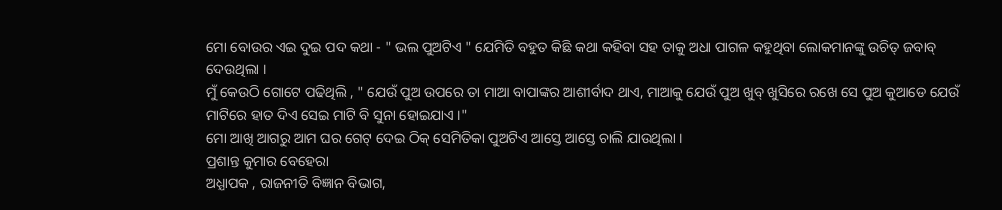ମୋ ବୋଉର ଏଇ ଦୁଇ ପଦ କଥା - " ଭଲ ପୁଅଟିଏ " ଯେମିତି ବହୁତ କିଛି କଥା କହିବା ସହ ତାକୁ ଅଧା ପାଗଳ କହୁଥିବା ଲୋକମାନଙ୍କୁ ଉଚିତ୍ ଜବାବ୍ ଦେଉଥିଲା ।
ମୁଁ କେଉଠି ଗୋଟେ ପଢିଥିଲି , " ଯେଉଁ ପୁଅ ଉପରେ ତା ମାଆ ବାପାଙ୍କର ଆଶୀର୍ବାଦ ଥାଏ, ମାଆକୁ ଯେଉଁ ପୁଅ ଖୁବ୍ ଖୁସିରେ ରଖେ ସେ ପୁଅ କୁଆଡେ ଯେଉଁ ମାଟିରେ ହାତ ଦିଏ ସେଇ ମାଟି ବି ସୁନା ହୋଇଯାଏ ।"
ମୋ ଆଖି ଆଗରୁ ଆମ ଘର ଗେଟ୍ ଦେଇ ଠିକ୍ ସେମିତିକା ପୁଅଟିଏ ଆସ୍ତେ ଆସ୍ତେ ଚାଲି ଯାଉଥିଲା ।
ପ୍ରଶାନ୍ତ କୁମାର ବେହେରା
ଅଧ୍ଯାପକ , ରାଜନୀତି ବିଜ୍ଞାନ ବିଭାଗ,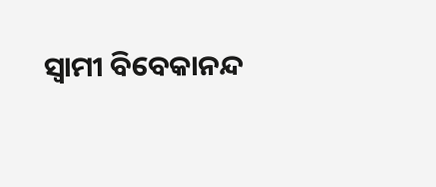ସ୍ୱାମୀ ବିବେକାନନ୍ଦ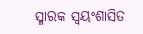ସ୍ମାରକ ସ୍ୱୟଂଶାସିତ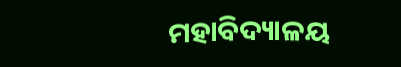ମହାବିଦ୍ୟାଳୟ